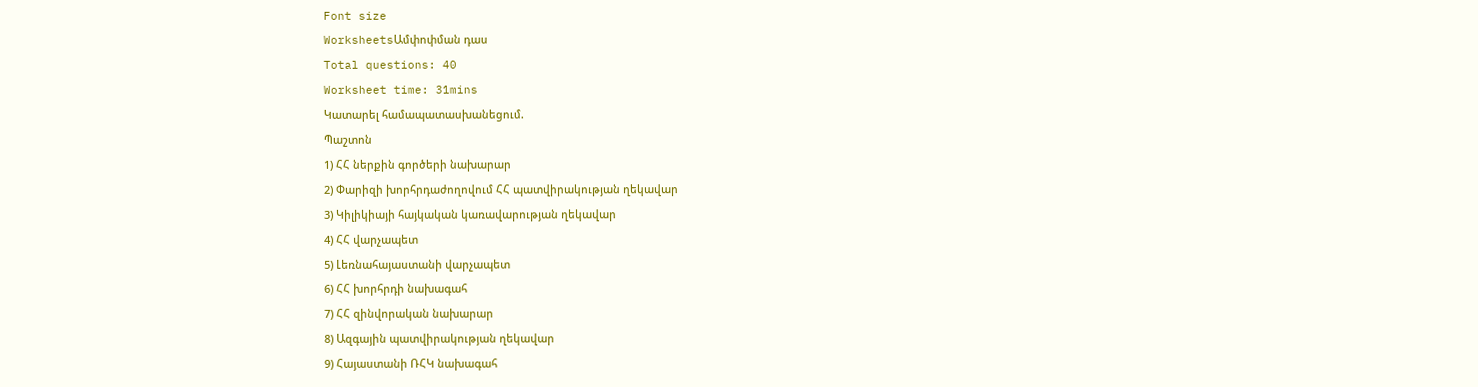Font size
WorksheetsԱմփոփման դաս
Total questions: 40
Worksheet time: 31mins
Կատարել համապատասխանեցում.
Պաշտոն
1) ՀՀ ներքին գործերի նախարար
2) Փարիզի խորհրդաժողովում ՀՀ պատվիրակության ղեկավար
3) Կիլիկիայի հայկական կառավարության ղեկավար
4) ՀՀ վարչապետ
5) Լեռնահայաստանի վարչապետ
6) ՀՀ խորհրդի նախագահ
7) ՀՀ զինվորական նախարար
8) Ազգային պատվիրակության ղեկավար
9) Հայաստանի ՌՀԿ նախագահ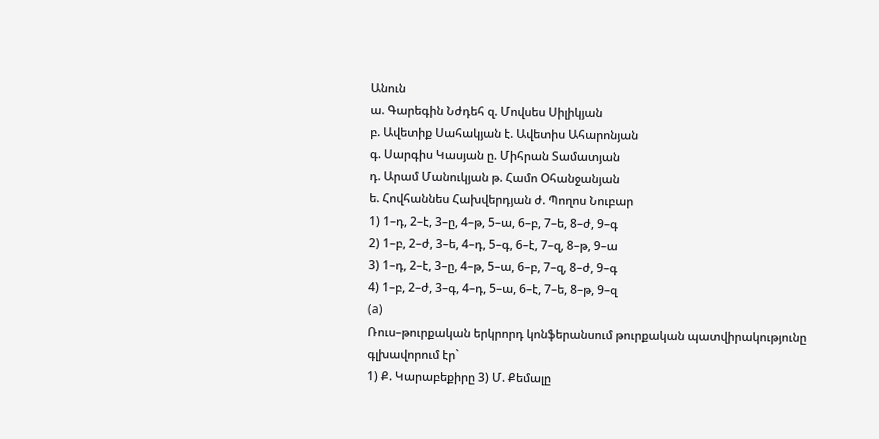Անուն
ա. Գարեգին Նժդեհ զ. Մովսես Սիլիկյան
բ. Ավետիք Սահակյան է. Ավետիս Ահարոնյան
գ. Սարգիս Կասյան ը. Միհրան Տամատյան
դ. Արամ Մանուկյան թ. Համո Օհանջանյան
ե. Հովհաննես Հախվերդյան ժ. Պողոս Նուբար
1) 1–դ, 2–է, 3–ը, 4–թ, 5–ա, 6–բ, 7–ե, 8–ժ, 9–գ
2) 1–բ, 2–ժ, 3–ե, 4–դ, 5–գ, 6–է, 7–զ, 8–թ, 9–ա
3) 1–դ, 2–է, 3–ը, 4–թ, 5–ա, 6–բ, 7–զ, 8–ժ, 9–գ
4) 1–բ, 2–ժ, 3–գ, 4–դ, 5–ա, 6–է, 7–ե, 8–թ, 9–զ
(a)
Ռուս–թուրքական երկրորդ կոնֆերանսում թուրքական պատվիրակությունը գլխավորում էր`
1) Ք. Կարաբեքիրը 3) Մ. Քեմալը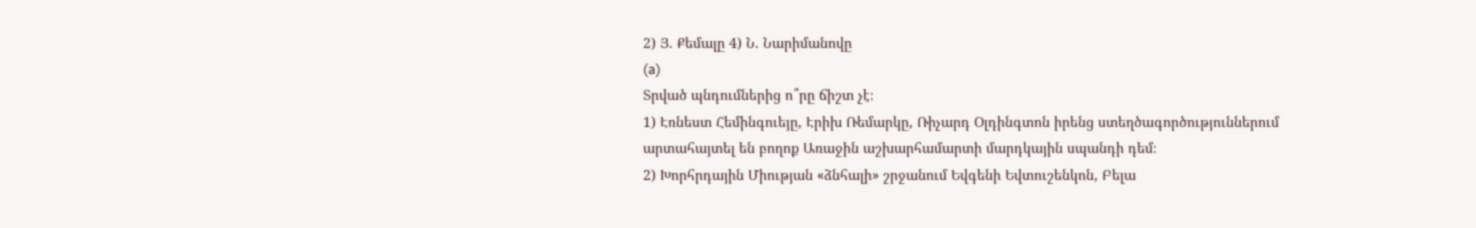2) Յ. Քեմալը 4) Ն. Նարիմանովը
(a)
Տրված պնդումներից ո՞րը ճիշտ չէ։
1) Էռնեստ Հեմինգուեյը, Էրիխ Ռեմարկը, Ռիչարդ Օլդինգտոն իրենց ստեղծագործություններում արտահայտել են բողոք Առաջին աշխարհամարտի մարդկային սպանդի դեմ։
2) Խորհրդային Միության «ձնհալի» շրջանում Եվգենի Եվտուշենկոն, Բելա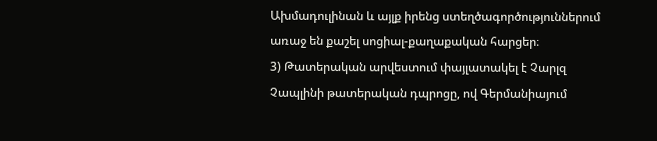Ախմադուլինան և այլք իրենց ստեղծագործություններում առաջ են քաշել սոցիալ-քաղաքական հարցեր։
3) Թատերական արվեստում փայլատակել է Չարլզ Չապլինի թատերական դպրոցը, ով Գերմանիայում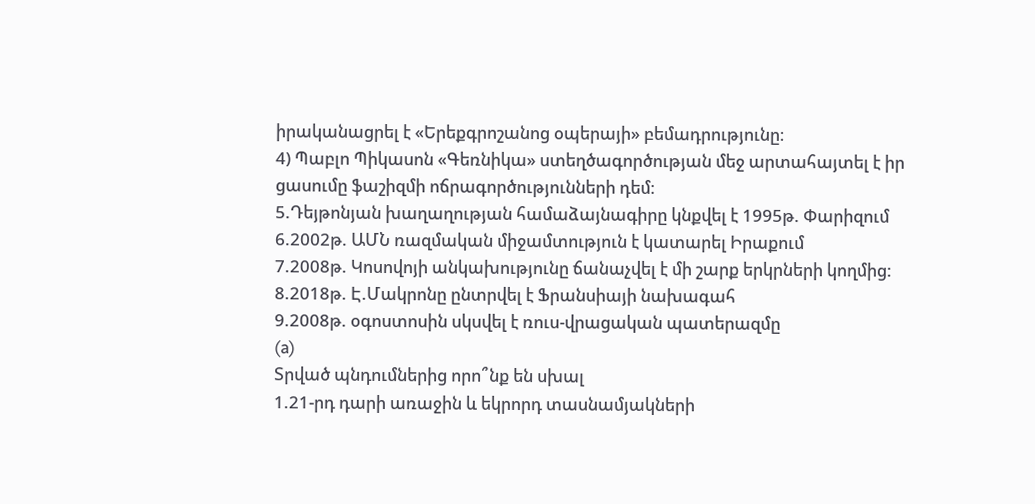իրականացրել է «Երեքգրոշանոց օպերայի» բեմադրությունը։
4) Պաբլո Պիկասոն «Գեռնիկա» ստեղծագործության մեջ արտահայտել է իր ցասումը ֆաշիզմի ոճրագործությունների դեմ։
5.Դեյթոնյան խաղաղության համաձայնագիրը կնքվել է 1995թ. Փարիզում
6.2002թ. ԱՄՆ ռազմական միջամտություն է կատարել Իրաքում
7.2008թ. Կոսովոյի անկախությունը ճանաչվել է մի շարք երկրների կողմից:
8.2018թ. Է.Մակրոնը ընտրվել է Ֆրանսիայի նախագահ
9.2008թ. օգոստոսին սկսվել է ռուս-վրացական պատերազմը
(a)
Տրված պնդումներից որո՞նք են սխալ
1.21-րդ դարի առաջին և եկրորդ տասնամյակների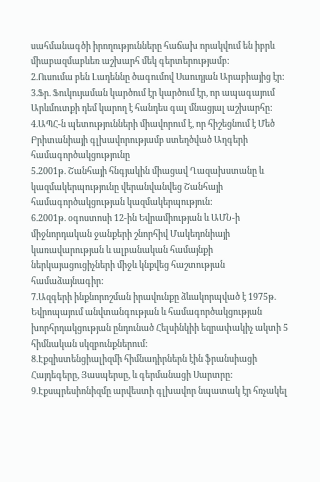սահմանագծի իրողությունները հաճախ որակվում են իբրև միաբազմաբևեռ աշխարհ մեկ գերտերությամբ:
2.Ուսումա բեն Լադեննը ծագումով Սաուդյան Արաբիայից էր:
3.Ֆր. Ֆուկույաման կարծում էր կարծում էր, որ ապագայում Արևմուտքի դեմ կարող է հանդես գալ մնացյալ աշխարհը:
4.ԱՊՀ-ն պետությունների միավորում է, որ հիշեցնում է Մեծ Բրիտանիայի գլխավորությամբ ստեղծված Աղգերի համագործակցությունը
5.2001թ. Շանհայի հնգյակին միացավ Ղազախստանը և կազմակերպությունը վերանվանվեց Շանհայի համագործակցության կազմակերպություն:
6.2001թ. օգոստոսի 12-ին Եվրամիության և ԱՄՆ-ի միջնորդական ջանքերի շնորհիվ Մակեդոնիայի կառավարության և ալբանական համայնքի ներկայացուցիչների միջև կնքվեց հաշտության համաձայնագիր:
7.Ազգերի ինքնորոշման իրավունքը ձևակորպված է 1975թ. Եվրոպայում անվտանգության և համագործակցության խորհրդակցության ընդունած Հելսինկիի եզրափակիչ ակտի 5 հիմնական սկզբունքներում:
8.Էքզիստենցիալիզմի հիմնադիրներն էին ֆրանսիացի Հայդեգերը, Յասպերսը, և գերմանացի Սարտրը:
9.Էքսպրեսիոնիզմը արվեստի գլխավոր նպատակ էր հռչակել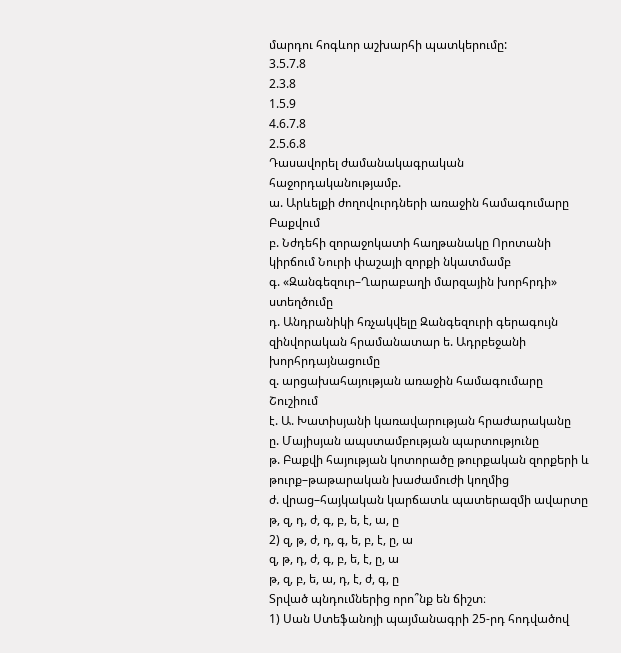մարդու հոգևոր աշխարհի պատկերումը:
3.5.7.8
2.3.8
1.5.9
4.6.7.8
2.5.6.8
Դասավորել ժամանակագրական հաջորդականությամբ.
ա. Արևելքի ժողովուրդների առաջին համագումարը Բաքվում
բ. Նժդեհի զորաջոկատի հաղթանակը Որոտանի կիրճում Նուրի փաշայի զորքի նկատմամբ
գ. «Զանգեզուր–Ղարաբաղի մարզային խորհրդի» ստեղծումը
դ. Անդրանիկի հռչակվելը Զանգեզուրի գերագույն զինվորական հրամանատար ե. Ադրբեջանի խորհրդայնացումը
զ. արցախահայության առաջին համագումարը Շուշիում
է. Ա. Խատիսյանի կառավարության հրաժարականը
ը. Մայիսյան ապստամբության պարտությունը
թ. Բաքվի հայության կոտորածը թուրքական զորքերի և թուրք–թաթարական խաժամուժի կողմից
ժ. վրաց–հայկական կարճատև պատերազմի ավարտը
թ, զ, դ, ժ, գ, բ, ե, է, ա, ը
2) զ, թ, ժ, դ, գ, ե, բ, է, ը, ա
զ, թ, դ, ժ, գ, բ, ե, է, ը, ա
թ, զ, բ, ե, ա, դ, է, ժ, գ, ը
Տրված պնդումներից որո՞նք են ճիշտ։
1) Սան Ստեֆանոյի պայմանագրի 25-րդ հոդվածով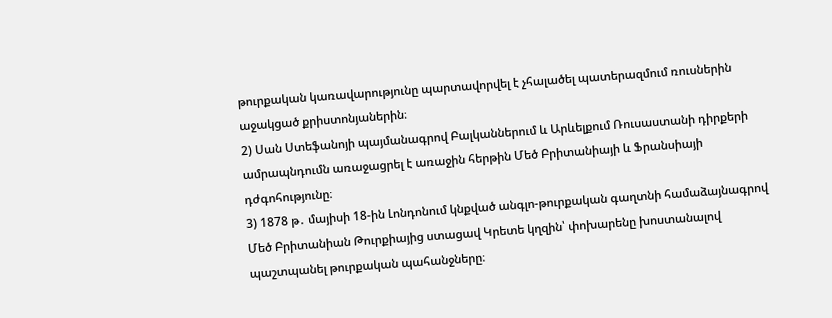թուրքական կառավարությունը պարտավորվել է չհալածել պատերազմում ռուսներին աջակցած քրիստոնյաներին։
2) Սան Ստեֆանոյի պայմանագրով Բալկաններում և Արևելքում Ռուսաստանի դիրքերի ամրապնդումն առաջացրել է առաջին հերթին Մեծ Բրիտանիայի և Ֆրանսիայի դժգոհությունը։
3) 1878 թ․ մայիսի 18-ին Լոնդոնում կնքված անգլո-թուրքական գաղտնի համաձայնագրով Մեծ Բրիտանիան Թուրքիայից ստացավ Կրետե կղզին՝ փոխարենը խոստանալով պաշտպանել թուրքական պահանջները։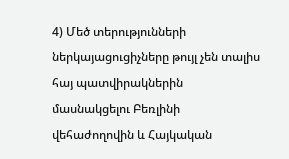4) Մեծ տերությունների ներկայացուցիչները թույլ չեն տալիս հայ պատվիրակներին մասնակցելու Բեռլինի վեհաժողովին և Հայկական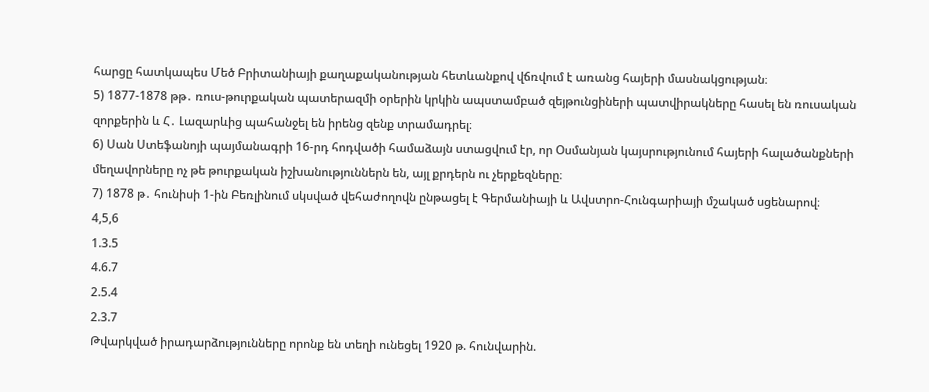հարցը հատկապես Մեծ Բրիտանիայի քաղաքականության հետևանքով վճռվում է առանց հայերի մասնակցության։
5) 1877-1878 թթ․ ռուս-թուրքական պատերազմի օրերին կրկին ապստամբած զեյթունցիների պատվիրակները հասել են ռուսական զորքերին և Հ․ Լազարևից պահանջել են իրենց զենք տրամադրել։
6) Սան Ստեֆանոյի պայմանագրի 16-րդ հոդվածի համաձայն ստացվում էր, որ Օսմանյան կայսրությունում հայերի հալածանքների մեղավորները ոչ թե թուրքական իշխանություններն են, այլ քրդերն ու չերքեզները։
7) 1878 թ․ հունիսի 1-ին Բեռլինում սկսված վեհաժողովն ընթացել է Գերմանիայի և Ավստրո-Հունգարիայի մշակած սցենարով։
4,5,6
1.3.5
4.6.7
2.5.4
2.3.7
Թվարկված իրադարձությունները որոնք են տեղի ունեցել 1920 թ. հունվարին.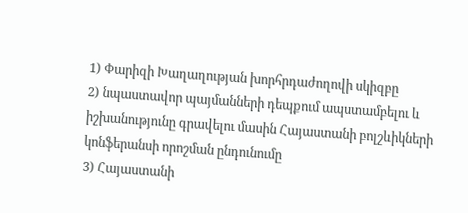1) Փարիզի Խաղաղության խորհրդաժողովի սկիզբը
2) նպաստավոր պայմանների դեպքում ապստամբելու և իշխանությունը գրավելու մասին Հայաստանի բոլշևիկների կոնֆերանսի որոշման ընդունումը
3) Հայաստանի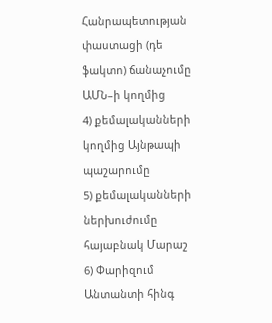Հանրապետության փաստացի (դե ֆակտո) ճանաչումը ԱՄՆ–ի կողմից
4) քեմալականների կողմից Այնթապի պաշարումը
5) քեմալականների ներխուժումը հայաբնակ Մարաշ
6) Փարիզում Անտանտի հինգ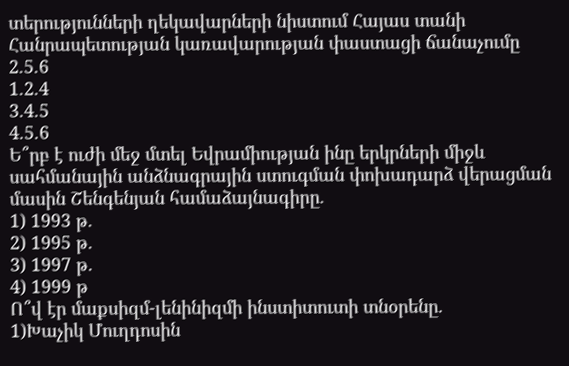տերությունների ղեկավարների նիստում Հայաս տանի Հանրապետության կառավարության փաստացի ճանաչումը
2.5.6
1.2.4
3.4.5
4.5.6
Ե՞րբ է ուժի մեջ մտել Եվրամիության ինը երկրների միջև սահմանային անձնագրային ստուգման փոխադարձ վերացման մասին Շենգենյան համաձայնագիրը.
1) 1993 թ.
2) 1995 թ.
3) 1997 թ.
4) 1999 թ
Ո՞վ էր մաքսիզմ-լենինիզմի ինստիտուտի տնօրենը.
1)Խաչիկ Մուղդոսին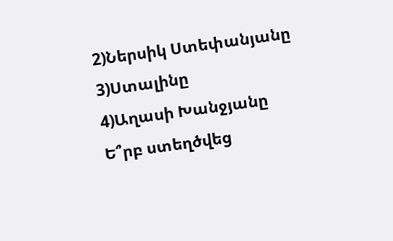2)Ներսիկ Ստեփանյանը
3)Ստալինը
4)Աղասի Խանջյանը
Ե՞րբ ստեղծվեց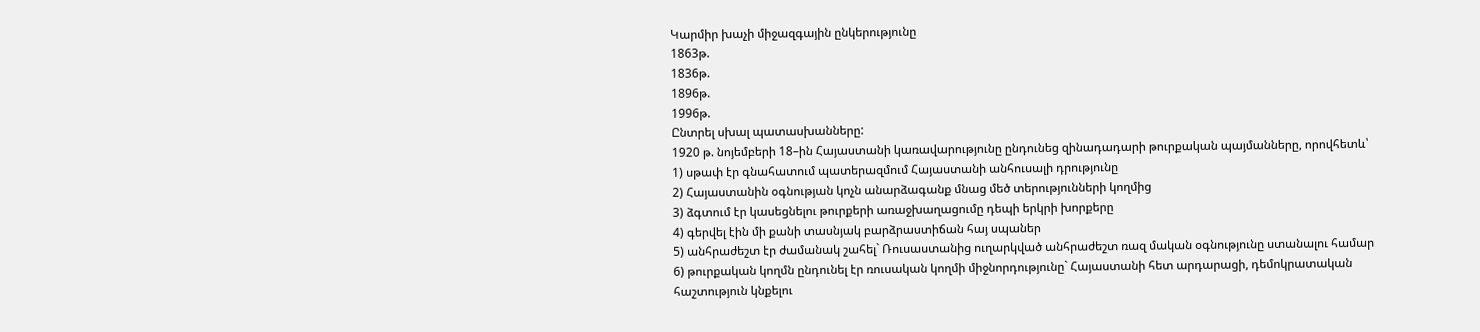Կարմիր խաչի միջազգային ընկերությունը
1863թ.
1836թ.
1896թ.
1996թ.
Ընտրել սխալ պատասխանները:
1920 թ. նոյեմբերի 18–ին Հայաստանի կառավարությունը ընդունեց զինադադարի թուրքական պայմանները, որովհետև՝
1) սթափ էր գնահատում պատերազմում Հայաստանի անհուսալի դրությունը
2) Հայաստանին օգնության կոչն անարձագանք մնաց մեծ տերությունների կողմից
3) ձգտում էր կասեցնելու թուրքերի առաջխաղացումը դեպի երկրի խորքերը
4) գերվել էին մի քանի տասնյակ բարձրաստիճան հայ սպաներ
5) անհրաժեշտ էր ժամանակ շահել` Ռուսաստանից ուղարկված անհրաժեշտ ռազ մական օգնությունը ստանալու համար
6) թուրքական կողմն ընդունել էր ռուսական կողմի միջնորդությունը` Հայաստանի հետ արդարացի, դեմոկրատական հաշտություն կնքելու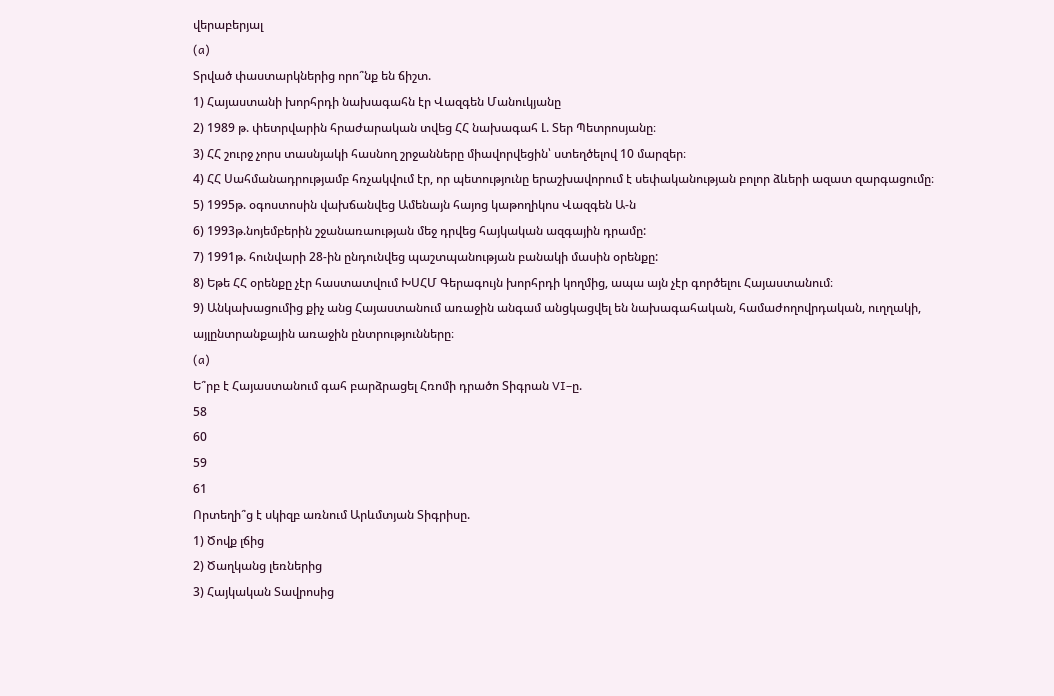վերաբերյալ
(a)
Տրված փաստարկներից որո՞նք են ճիշտ.
1) Հայաստանի խորհրդի նախագահն էր Վազգեն Մանուկյանը
2) 1989 թ. փետրվարին հրաժարական տվեց ՀՀ նախագահ Լ. Տեր Պետրոսյանը։
3) ՀՀ շուրջ չորս տասնյակի հասնող շրջանները միավորվեցին՝ ստեղծելով 10 մարզեր։
4) ՀՀ Սահմանադրությամբ հռչակվում էր, որ պետությունը երաշխավորում է սեփականության բոլոր ձևերի ազատ զարգացումը։
5) 1995թ. օգոստոսին վախճանվեց Ամենայն հայոց կաթողիկոս Վազգեն Ա-ն
6) 1993թ.նոյեմբերին շջանառաության մեջ դրվեց հայկական ազգային դրամը:
7) 1991թ. հունվարի 28-ին ընդունվեց պաշտպանության բանակի մասին օրենքը:
8) Եթե ՀՀ օրենքը չէր հաստատվում ԽՍՀՄ Գերագույն խորհրդի կողմից, ապա այն չէր գործելու Հայաստանում։
9) Անկախացումից քիչ անց Հայաստանում առաջին անգամ անցկացվել են նախագահական, համաժողովրդական, ուղղակի, այլընտրանքային առաջին ընտրությունները։
(a)
Ե՞րբ է Հայաստանում գահ բարձրացել Հռոմի դրածո Տիգրան VI–ը.
58
60
59
61
Որտեղի՞ց է սկիզբ առնում Արևմտյան Տիգրիսը.
1) Ծովք լճից
2) Ծաղկանց լեռներից
3) Հայկական Տավրոսից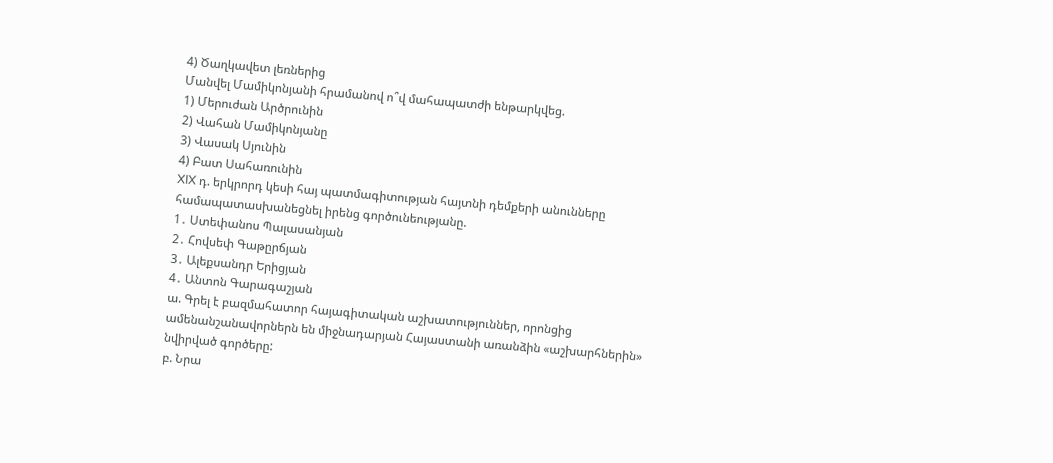4) Ծաղկավետ լեռներից
Մանվել Մամիկոնյանի հրամանով ո՞վ մահապատժի ենթարկվեց.
1) Մերուժան Արծրունին
2) Վահան Մամիկոնյանը
3) Վասակ Սյունին
4) Բատ Սահառունին
XIX դ. երկրորդ կեսի հայ պատմագիտության հայտնի դեմքերի անունները
համապատասխանեցնել իրենց գործունեությանը.
1․ Ստեփանոս Պալասանյան
2․ Հովսեփ Գաթըրճյան
3․ Ալեքսանդր Երիցյան
4․ Անտոն Գարագաշյան
ա. Գրել է բազմահատոր հայագիտական աշխատություններ, որոնցից
ամենանշանավորներն են միջնադարյան Հայաստանի առանձին «աշխարհներին»
նվիրված գործերը:
բ. Նրա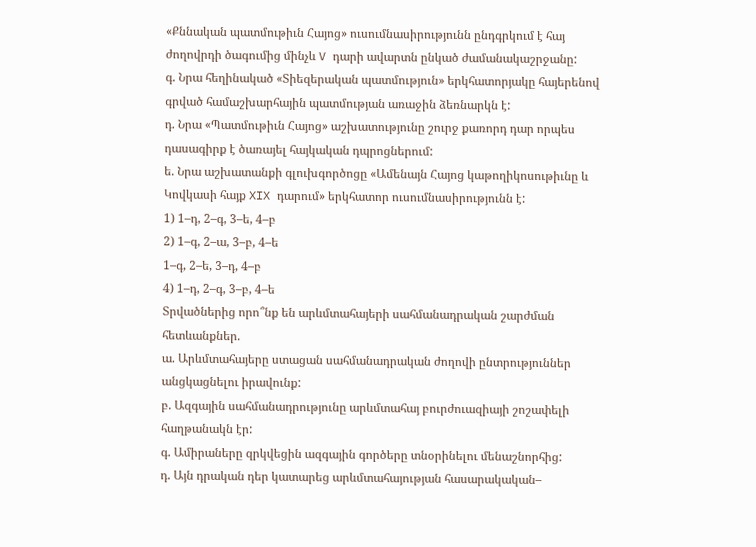«Քննական պատմութիւն Հայոց» ուսումնասիրությունն ընդգրկում է հայ
ժողովրդի ծագումից մինչև V դարի ավարտն ընկած ժամանակաշրջանը:
գ. Նրա հեղինակած «Տիեզերական պատմություն» երկհատորյակը հայերենով
գրված համաշխարհային պատմության առաջին ձեռնարկն է:
դ. Նրա «Պատմութիւն Հայոց» աշխատությունը շուրջ քառորդ դար որպես
դասագիրք է ծառայել հայկական դպրոցներում:
ե. Նրա աշխատանքի գլուխգործոցը «Ամենայն Հայոց կաթողիկոսութիւնը և
Կովկասի հայք XIX դարում» երկհատոր ուսումնասիրությունն է:
1) 1–դ, 2–գ, 3–ե, 4–բ
2) 1–գ, 2–ա, 3–բ, 4–ե
1–գ, 2–ե, 3–դ, 4–բ
4) 1–դ, 2–գ, 3–բ, 4–ե
Տրվածներից որո՞նք են արևմտահայերի սահմանադրական շարժման
հետևանքներ.
ա. Արևմտահայերը ստացան սահմանադրական ժողովի ընտրություններ
անցկացնելու իրավունք:
բ. Ազգային սահմանադրությունը արևմտահայ բուրժուազիայի շոշափելի
հաղթանակն էր:
գ. Ամիրաները զրկվեցին ազգային գործերը տնօրինելու մենաշնորհից:
դ. Այն դրական դեր կատարեց արևմտահայության հասարակական–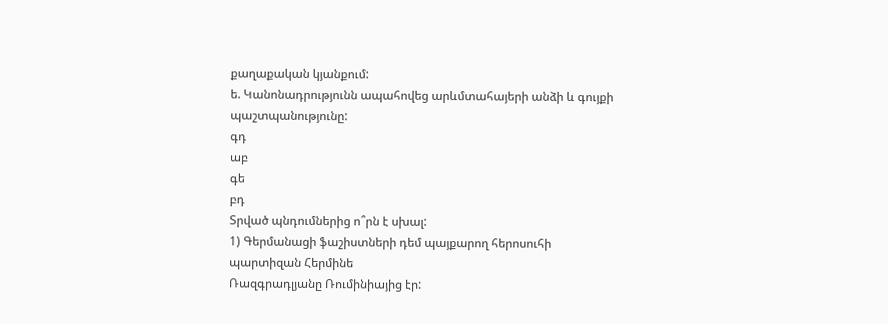քաղաքական կյանքում:
ե. Կանոնադրությունն ապահովեց արևմտահայերի անձի և գույքի
պաշտպանությունը:
գդ
աբ
գե
բդ
Տրված պնդումներից ո՞րն է սխալ:
1) Գերմանացի ֆաշիստների դեմ պայքարող հերոսուհի պարտիզան Հերմինե
Ռազգրադլյանը Ռումինիայից էր: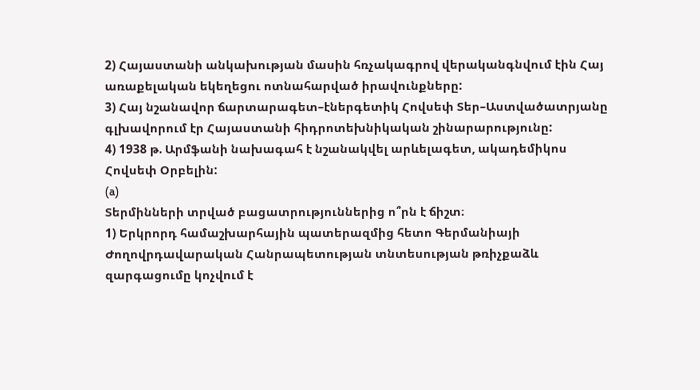2) Հայաստանի անկախության մասին հռչակագրով վերականգնվում էին Հայ
առաքելական եկեղեցու ոտնահարված իրավունքները:
3) Հայ նշանավոր ճարտարագետ–էներգետիկ Հովսեփ Տեր–Աստվածատրյանը
գլխավորում էր Հայաստանի հիդրոտեխնիկական շինարարությունը:
4) 1938 թ. Արմֆանի նախագահ է նշանակվել արևելագետ, ակադեմիկոս
Հովսեփ Օրբելին:
(a)
Տերմինների տրված բացատրություններից ո՞րն է ճիշտ։
1) Երկրորդ համաշխարհային պատերազմից հետո Գերմանիայի
Ժողովրդավարական Հանրապետության տնտեսության թռիչքաձև
զարգացումը կոչվում է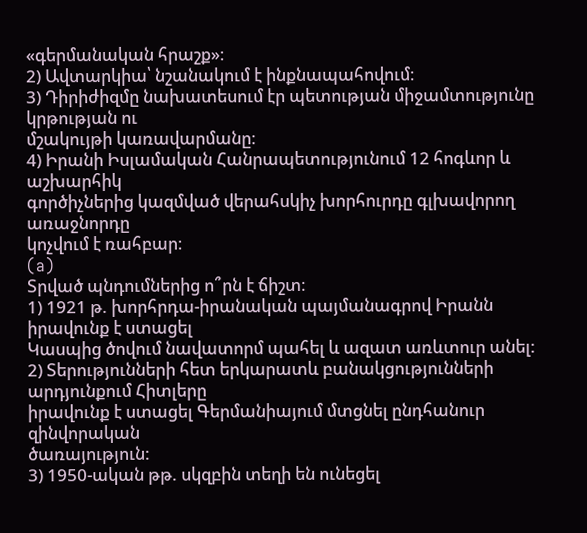«գերմանական հրաշք»։
2) Ավտարկիա՝ նշանակում է ինքնապահովում։
3) Դիրիժիզմը նախատեսում էր պետության միջամտությունը կրթության ու
մշակույթի կառավարմանը։
4) Իրանի Իսլամական Հանրապետությունում 12 հոգևոր և աշխարհիկ
գործիչներից կազմված վերահսկիչ խորհուրդը գլխավորող առաջնորդը
կոչվում է ռահբար։
(a)
Տրված պնդումներից ո՞րն է ճիշտ։
1) 1921 թ. խորհրդա-իրանական պայմանագրով Իրանն իրավունք է ստացել
Կասպից ծովում նավատորմ պահել և ազատ առևտուր անել:
2) Տերությունների հետ երկարատև բանակցությունների արդյունքում Հիտլերը
իրավունք է ստացել Գերմանիայում մտցնել ընդհանուր զինվորական
ծառայություն:
3) 1950-ական թթ. սկզբին տեղի են ունեցել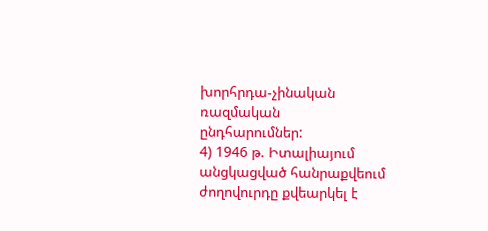խորհրդա-չինական ռազմական
ընդհարումներ:
4) 1946 թ. Իտալիայում անցկացված հանրաքվեում ժողովուրդը քվեարկել է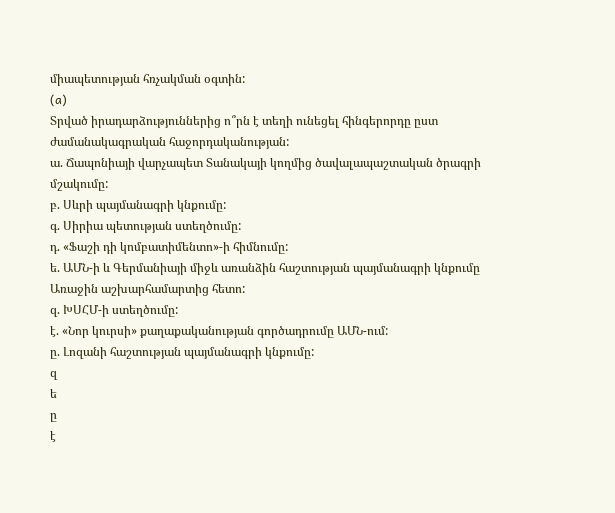միապետության հռչակման օգտին:
(a)
Տրված իրադարձություններից ո՞րն է տեղի ունեցել հինգերորդը ըստ
ժամանակագրական հաջորդականության:
ա. Ճապոնիայի վարչապետ Տանակայի կողմից ծավալապաշտական ծրագրի
մշակումը:
բ. Սևրի պայմանագրի կնքումը:
գ. Սիրիա պետության ստեղծումը:
դ. «Ֆաշի դի կոմբատիմենտո»-ի հիմնումը:
ե. ԱՄՆ-ի և Գերմանիայի միջև առանձին հաշտության պայմանագրի կնքումը
Առաջին աշխարհամարտից հետո:
զ. ԽՍՀՄ-ի ստեղծումը:
է. «Նոր կուրսի» քաղաքականության գործադրումը ԱՄՆ-ում:
ը. Լոզանի հաշտության պայմանագրի կնքումը:
զ
ե
ը
է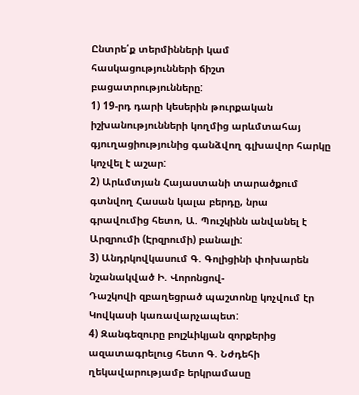Ընտրե՛ք տերմինների կամ հասկացությունների ճիշտ բացատրությունները:
1) 19-րդ դարի կեսերին թուրքական իշխանությունների կողմից արևմտահայ
գյուղացիությունից գանձվող գլխավոր հարկը կոչվել է աշար:
2) Արևմտյան Հայաստանի տարածքում գտնվող Հասան կալա բերդը, նրա
գրավումից հետո, Ա. Պուշկինն անվանել է Արզրումի (Էրզրումի) բանալի:
3) Անդրկովկասում Գ. Գոլիցինի փոխարեն նշանակված Ի. Վորոնցով-
Դաշկովի զբաղեցրած պաշտոնը կոչվում էր Կովկասի կառավարչապետ:
4) Զանգեզուրը բոլշևիկյան զորքերից ազատագրելուց հետո Գ. Նժդեհի
ղեկավարությամբ երկրամասը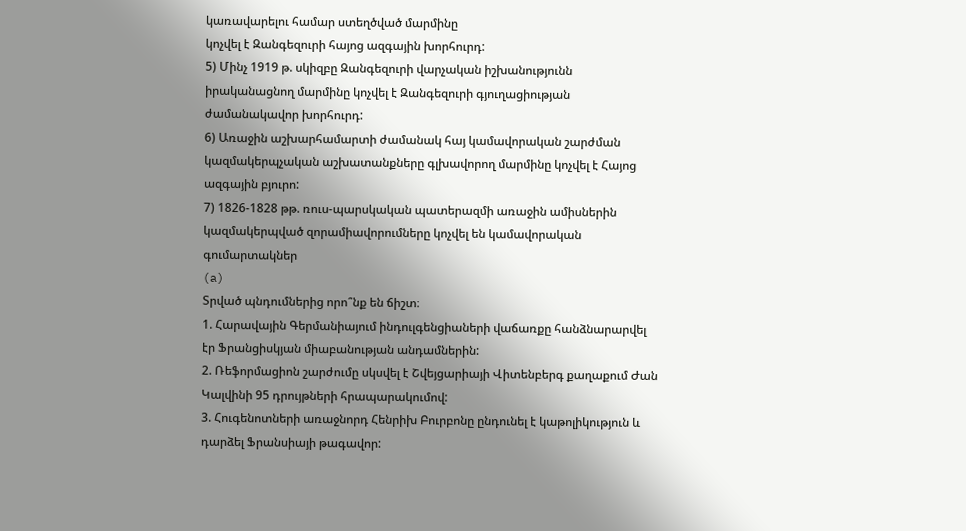կառավարելու համար ստեղծված մարմինը
կոչվել է Զանգեզուրի հայոց ազգային խորհուրդ:
5) Մինչ 1919 թ. սկիզբը Զանգեզուրի վարչական իշխանությունն
իրականացնող մարմինը կոչվել է Զանգեզուրի գյուղացիության
ժամանակավոր խորհուրդ:
6) Առաջին աշխարհամարտի ժամանակ հայ կամավորական շարժման
կազմակերպչական աշխատանքները գլխավորող մարմինը կոչվել է Հայոց
ազգային բյուրո:
7) 1826-1828 թթ. ռուս-պարսկական պատերազմի առաջին ամիսներին
կազմակերպված զորամիավորումները կոչվել են կամավորական
գումարտակներ
(a)
Տրված պնդումներից որո՞նք են ճիշտ։
1. Հարավային Գերմանիայում ինդուլգենցիաների վաճառքը հանձնարարվել
էր Ֆրանցիսկյան միաբանության անդամներին:
2. Ռեֆորմացիոն շարժումը սկսվել է Շվեյցարիայի Վիտենբերգ քաղաքում Ժան
Կալվինի 95 դրույթների հրապարակումով:
3. Հուգենոտների առաջնորդ Հենրիխ Բուրբոնը ընդունել է կաթոլիկություն և
դարձել Ֆրանսիայի թագավոր: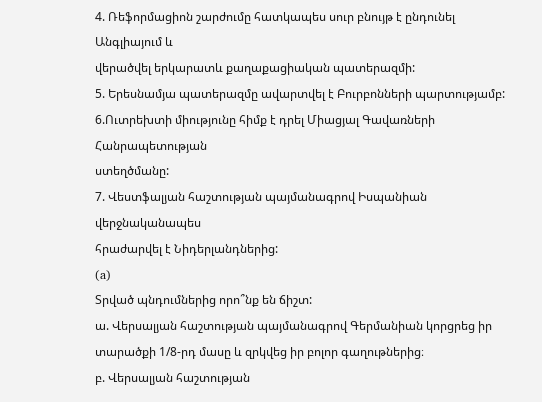4. Ռեֆորմացիոն շարժումը հատկապես սուր բնույթ է ընդունել Անգլիայում և
վերածվել երկարատև քաղաքացիական պատերազմի:
5. Երեսնամյա պատերազմը ավարտվել է Բուրբոնների պարտությամբ:
6.Ուտրեխտի միությունը հիմք է դրել Միացյալ Գավառների Հանրապետության
ստեղծմանը:
7. Վեստֆալյան հաշտության պայմանագրով Իսպանիան վերջնականապես
հրաժարվել է Նիդերլանդներից:
(a)
Տրված պնդումներից որո՞նք են ճիշտ:
ա. Վերսալյան հաշտության պայմանագրով Գերմանիան կորցրեց իր
տարածքի 1/8-րդ մասը և զրկվեց իր բոլոր գաղութներից։
բ. Վերսալյան հաշտության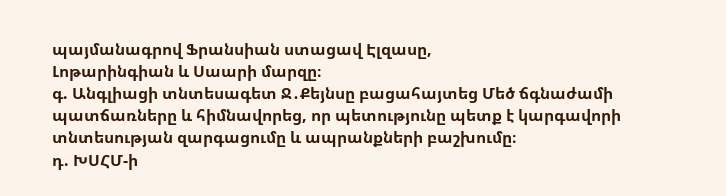պայմանագրով Ֆրանսիան ստացավ Էլզասը,
Լոթարինգիան և Սաարի մարզը։
գ. Անգլիացի տնտեսագետ Ջ․Քեյնսը բացահայտեց Մեծ ճգնաժամի
պատճառները և հիմնավորեց, որ պետությունը պետք է կարգավորի
տնտեսության զարգացումը և ապրանքների բաշխումը։
դ. ԽՍՀՄ-ի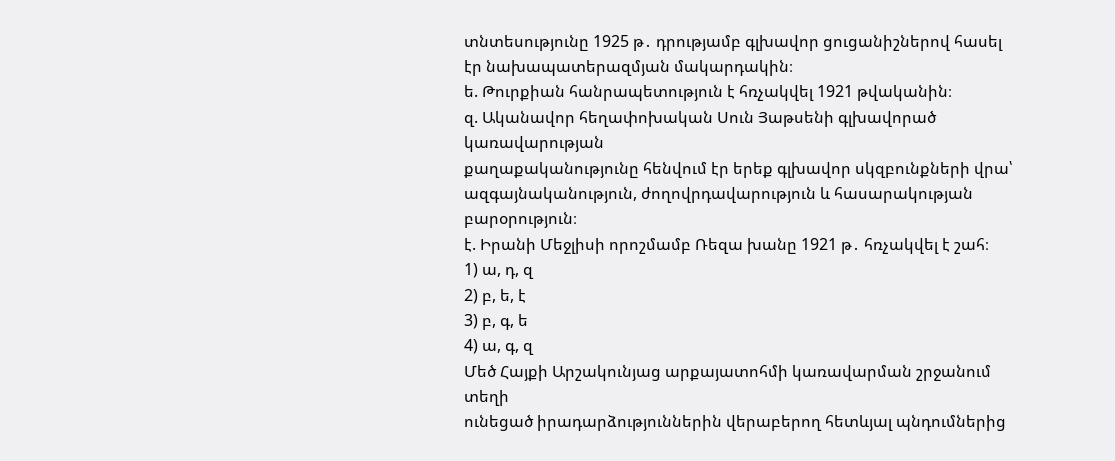տնտեսությունը 1925 թ․ դրությամբ գլխավոր ցուցանիշներով հասել
էր նախապատերազմյան մակարդակին։
ե. Թուրքիան հանրապետություն է հռչակվել 1921 թվականին։
զ. Ականավոր հեղափոխական Սուն Յաթսենի գլխավորած կառավարության
քաղաքականությունը հենվում էր երեք գլխավոր սկզբունքների վրա՝
ազգայնականություն, ժողովրդավարություն և հասարակության
բարօրություն։
է. Իրանի Մեջլիսի որոշմամբ Ռեզա խանը 1921 թ․ հռչակվել է շահ։
1) ա, դ, զ
2) բ, ե, է
3) բ, գ, ե
4) ա, գ, զ
Մեծ Հայքի Արշակունյաց արքայատոհմի կառավարման շրջանում տեղի
ունեցած իրադարձություններին վերաբերող հետևյալ պնդումներից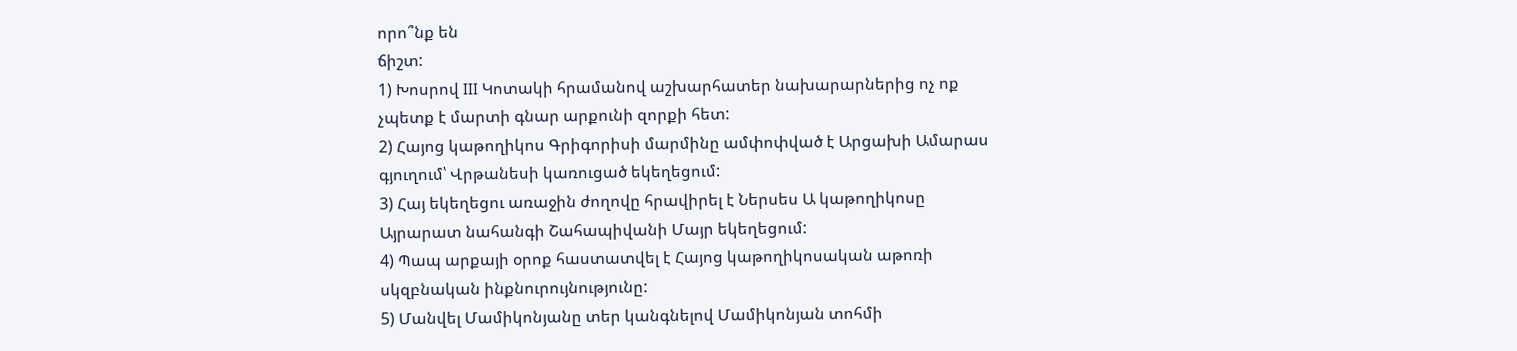որո՞նք են
ճիշտ:
1) Խոսրով III Կոտակի հրամանով աշխարհատեր նախարարներից ոչ ոք
չպետք է մարտի գնար արքունի զորքի հետ:
2) Հայոց կաթողիկոս Գրիգորիսի մարմինը ամփոփված է Արցախի Ամարաս
գյուղում՝ Վրթանեսի կառուցած եկեղեցում:
3) Հայ եկեղեցու առաջին ժողովը հրավիրել է Ներսես Ա կաթողիկոսը
Այրարատ նահանգի Շահապիվանի Մայր եկեղեցում:
4) Պապ արքայի օրոք հաստատվել է Հայոց կաթողիկոսական աթոռի
սկզբնական ինքնուրույնությունը:
5) Մանվել Մամիկոնյանը տեր կանգնելով Մամիկոնյան տոհմի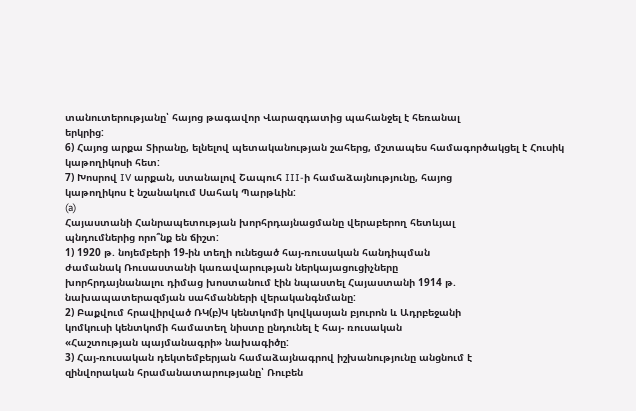տանուտերությանը՝ հայոց թագավոր Վարազդատից պահանջել է հեռանալ
երկրից:
6) Հայոց արքա Տիրանը, ելնելով պետականության շահերց, մշտապես համագործակցել է Հուսիկ կաթողիկոսի հետ:
7) Խոսրով IV արքան, ստանալով Շապուհ III-ի համաձայնությունը, հայոց
կաթողիկոս է նշանակում Սահակ Պարթևին:
(a)
Հայաստանի Հանրապետության խորհրդայնացմանը վերաբերող հետևյալ
պնդումներից որո՞նք են ճիշտ:
1) 1920 թ. նոյեմբերի 19-ին տեղի ունեցած հայ-ռուսական հանդիպման
ժամանակ Ռուսաստանի կառավարության ներկայացուցիչները
խորհրդայնանալու դիմաց խոստանում էին նպաստել Հայաստանի 1914 թ.
նախապատերազմյան սահմանների վերականգնմանը:
2) Բաքվում հրավիրված ՌԿ(բ)Կ կենտկոմի կովկասյան բյուրոն և Ադրբեջանի
կոմկուսի կենտկոմի համատեղ նիստը ընդունել է հայ- ռուսական
«Հաշտության պայմանագրի» նախագիծը:
3) Հայ-ռուսական դեկտեմբերյան համաձայնագրով իշխանությունը անցնում է
զինվորական հրամանատարությանը՝ Ռուբեն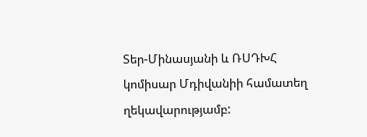Տեր-Մինասյանի և ՌՍԴԽՀ
կոմիսար Մդիվանիի համատեղ ղեկավարությամբ: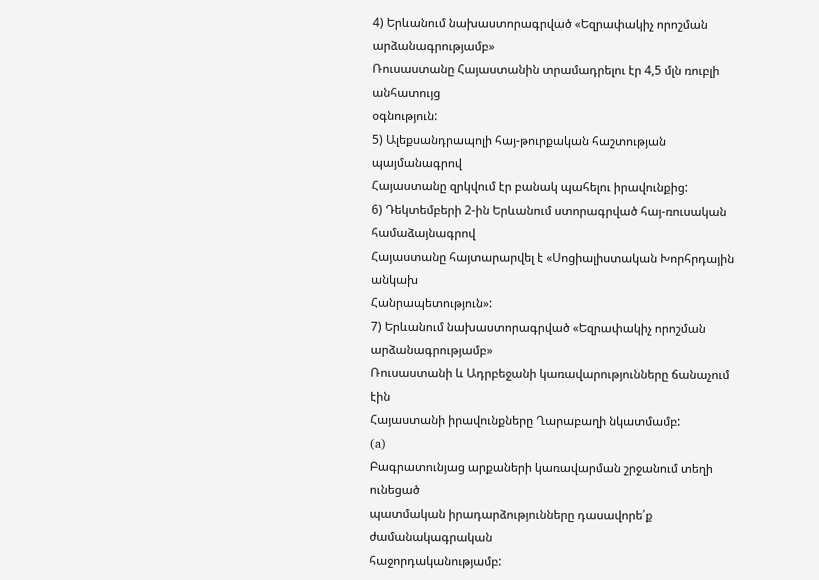4) Երևանում նախաստորագրված «Եզրափակիչ որոշման արձանագրությամբ»
Ռուսաստանը Հայաստանին տրամադրելու էր 4,5 մլն ռուբլի անհատույց
օգնություն:
5) Ալեքսանդրապոլի հայ-թուրքական հաշտության պայմանագրով
Հայաստանը զրկվում էր բանակ պահելու իրավունքից:
6) Դեկտեմբերի 2-ին Երևանում ստորագրված հայ-ռուսական համաձայնագրով
Հայաստանը հայտարարվել է «Սոցիալիստական Խորհրդային անկախ
Հանրապետություն»:
7) Երևանում նախաստորագրված «Եզրափակիչ որոշման արձանագրությամբ»
Ռուսաստանի և Ադրբեջանի կառավարությունները ճանաչում էին
Հայաստանի իրավունքները Ղարաբաղի նկատմամբ:
(a)
Բագրատունյաց արքաների կառավարման շրջանում տեղի ունեցած
պատմական իրադարձությունները դասավորե՛ք ժամանակագրական
հաջորդականությամբ: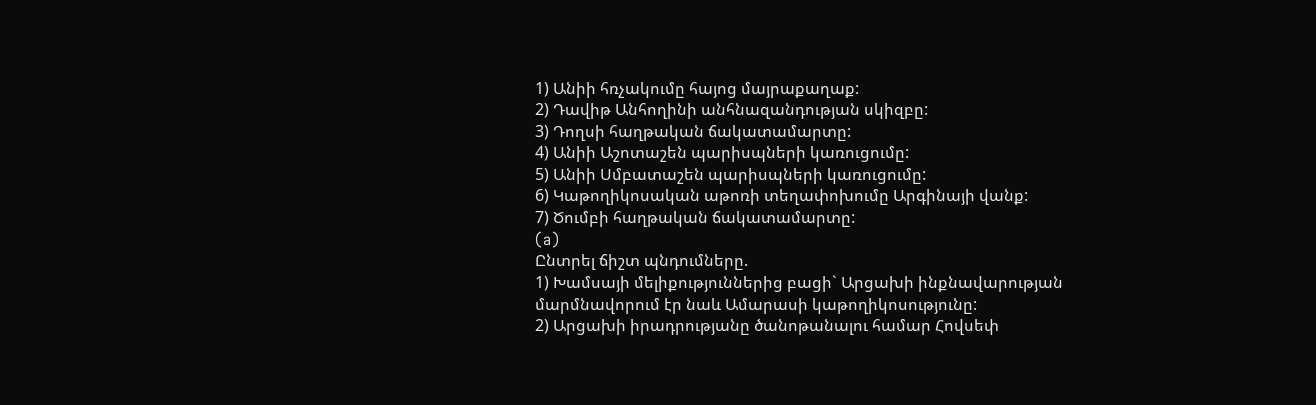1) Անիի հռչակումը հայոց մայրաքաղաք:
2) Դավիթ Անհողինի անհնազանդության սկիզբը:
3) Դողսի հաղթական ճակատամարտը:
4) Անիի Աշոտաշեն պարիսպների կառուցումը:
5) Անիի Սմբատաշեն պարիսպների կառուցումը:
6) Կաթողիկոսական աթոռի տեղափոխումը Արգինայի վանք:
7) Ծումբի հաղթական ճակատամարտը:
(a)
Ընտրել ճիշտ պնդումները.
1) Խամսայի մելիքություններից բացի` Արցախի ինքնավարության
մարմնավորում էր նաև Ամարասի կաթողիկոսությունը:
2) Արցախի իրադրությանը ծանոթանալու համար Հովսեփ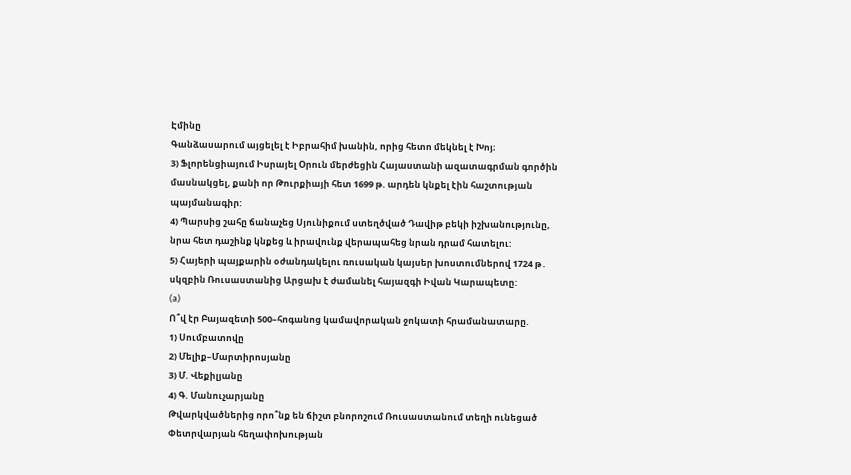Էմինը
Գանձասարում այցելել է Իբրահիմ խանին, որից հետո մեկնել է Խոյ։
3) Ֆլորենցիայում Իսրայել Օրուն մերժեցին Հայաստանի ազատագրման գործին
մասնակցել, քանի որ Թուրքիայի հետ 1699 թ. արդեն կնքել էին հաշտության
պայմանագիր:
4) Պարսից շահը ճանաչեց Սյունիքում ստեղծված Դավիթ բեկի իշխանությունը,
նրա հետ դաշինք կնքեց և իրավունք վերապահեց նրան դրամ հատելու:
5) Հայերի պայքարին օժանդակելու ռուսական կայսեր խոստումներով 1724 թ․
սկզբին Ռուսաստանից Արցախ է ժամանել հայազգի Իվան Կարապետը:
(a)
Ո՞վ էր Բայազետի 500–հոգանոց կամավորական ջոկատի հրամանատարը.
1) Սումբատովը
2) Մելիք–Մարտիրոսյանը
3) Մ. Վեքիլյանը
4) Գ. Մանուչարյանը
Թվարկվածներից որո՞նք են ճիշտ բնորոշում Ռուսաստանում տեղի ունեցած
Փետրվարյան հեղափոխության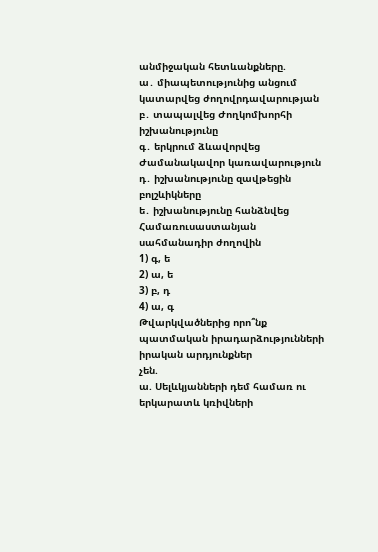անմիջական հետևանքները.
ա․ միապետությունից անցում կատարվեց ժողովրդավարության
բ․ տապալվեց Ժողկոմխորհի իշխանությունը
գ․ երկրում ձևավորվեց Ժամանակավոր կառավարություն
դ․ իշխանությունը զավթեցին բոլշևիկները
ե․ իշխանությունը հանձնվեց Համառուսաստանյան սահմանադիր ժողովին
1) գ, ե
2) ա, ե
3) բ, դ
4) ա, գ
Թվարկվածներից որո՞նք պատմական իրադարձությունների իրական արդյունքներ
չեն.
ա. Սելևկյանների դեմ համառ ու երկարատև կռիվների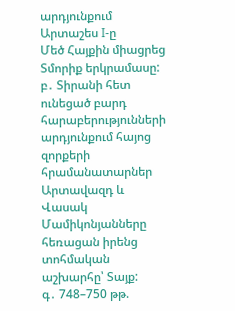արդյունքում Արտաշես I-ը
Մեծ Հայքին միացրեց Տմորիք երկրամասը:
բ․ Տիրանի հետ ունեցած բարդ հարաբերությունների արդյունքում հայոց զորքերի
հրամանատարներ Արտավազդ և Վասակ Մամիկոնյանները հեռացան իրենց
տոհմական աշխարհը՝ Տայք:
գ․ 748–750 թթ.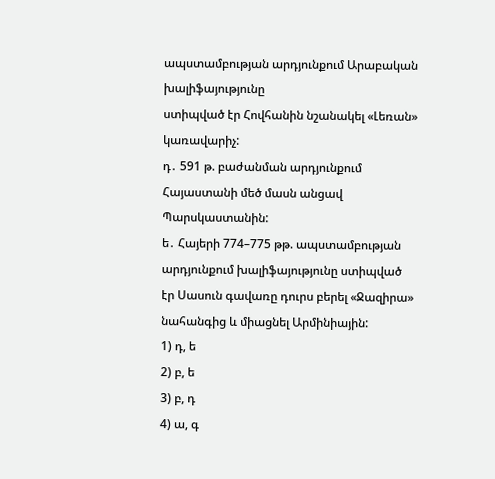ապստամբության արդյունքում Արաբական խալիֆայությունը
ստիպված էր Հովհանին նշանակել «Լեռան» կառավարիչ:
դ․ 591 թ. բաժանման արդյունքում Հայաստանի մեծ մասն անցավ Պարսկաստանին:
ե․ Հայերի 774–775 թթ. ապստամբության արդյունքում խալիֆայությունը ստիպված
էր Սասուն գավառը դուրս բերել «Ջազիրա» նահանգից և միացնել Արմինիային:
1) դ, ե
2) բ, ե
3) բ, դ
4) ա, գ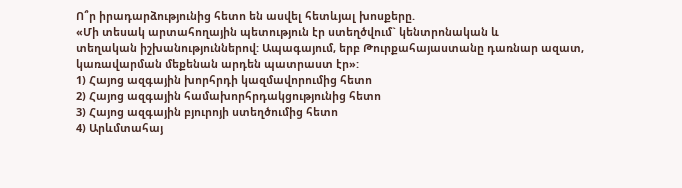Ո՞ր իրադարձությունից հետո են ասվել հետևյալ խոսքերը.
«Մի տեսակ արտահողային պետություն էր ստեղծվում` կենտրոնական և
տեղական իշխանություններով: Ապագայում, երբ Թուրքահայաստանը դառնար ազատ,
կառավարման մեքենան արդեն պատրաստ էր»:
1) Հայոց ազգային խորհրդի կազմավորումից հետո
2) Հայոց ազգային համախորհրդակցությունից հետո
3) Հայոց ազգային բյուրոյի ստեղծումից հետո
4) Արևմտահայ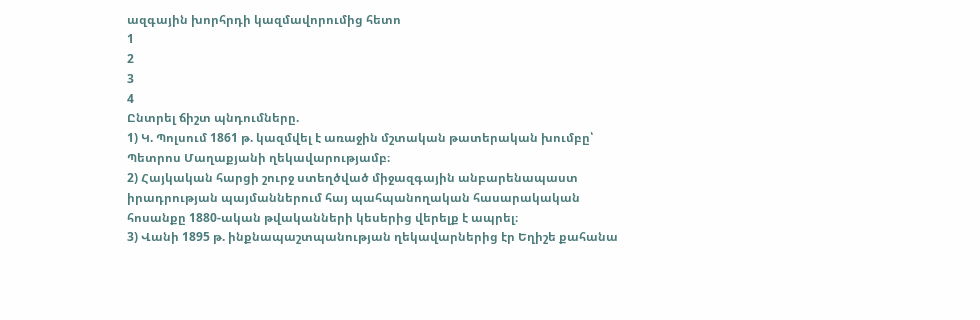ազգային խորհրդի կազմավորումից հետո
1
2
3
4
Ընտրել ճիշտ պնդումները.
1) Կ. Պոլսում 1861 թ. կազմվել է առաջին մշտական թատերական խումբը՝
Պետրոս Մաղաքյանի ղեկավարությամբ։
2) Հայկական հարցի շուրջ ստեղծված միջազգային անբարենապաստ
իրադրության պայմաններում հայ պահպանողական հասարակական
հոսանքը 1880-ական թվականների կեսերից վերելք է ապրել։
3) Վանի 1895 թ. ինքնապաշտպանության ղեկավարներից էր Եղիշե քահանա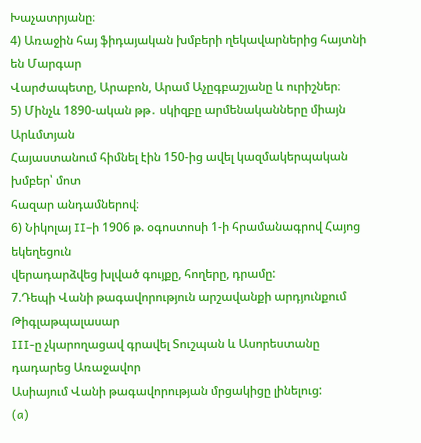Խաչատրյանը։
4) Առաջին հայ ֆիդայական խմբերի ղեկավարներից հայտնի են Մարգար
Վարժապետը, Արաբոն, Արամ Աչըգբաշյանը և ուրիշներ։
5) Մինչև 1890-ական թթ․ սկիզբը արմենականները միայն Արևմտյան
Հայաստանում հիմնել էին 150-ից ավել կազմակերպական խմբեր՝ մոտ
հազար անդամներով։
6) Նիկոլայ II–ի 1906 թ. օգոստոսի 1-ի հրամանագրով Հայոց եկեղեցուն
վերադարձվեց խլված գույքը, հողերը, դրամը:
7.Դեպի Վանի թագավորություն արշավանքի արդյունքում Թիգլաթպալասար
III-ը չկարողացավ գրավել Տուշպան և Ասորեստանը դադարեց Առաջավոր
Ասիայում Վանի թագավորության մրցակիցը լինելուց:
(a)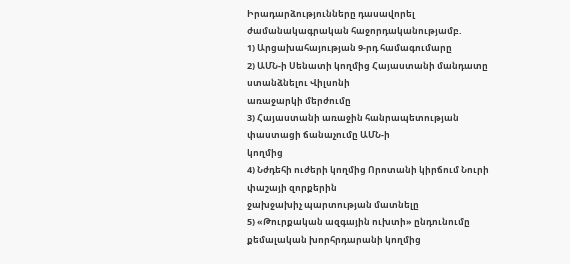Իրադարձությունները դասավորել ժամանակագրական հաջորդականությամբ.
1) Արցախահայության 9-րդ համագումարը
2) ԱՄՆ-ի Սենատի կողմից Հայաստանի մանդատը ստանձնելու Վիլսոնի
առաջարկի մերժումը
3) Հայաստանի առաջին հանրապետության փաստացի ճանաչումը ԱՄՆ-ի
կողմից
4) Նժդեհի ուժերի կողմից Որոտանի կիրճում Նուրի փաշայի զորքերին
ջախջախիչ պարտության մատնելը
5) «Թուրքական ազգային ուխտի» ընդունումը քեմալական խորհրդարանի կողմից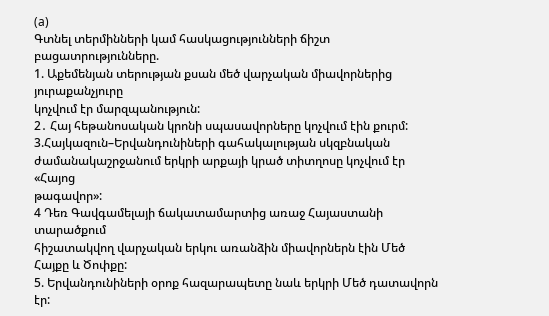(a)
Գտնել տերմինների կամ հասկացությունների ճիշտ բացատրությունները.
1. Աքեմենյան տերության քսան մեծ վարչական միավորներից յուրաքանչյուրը
կոչվում էր մարզպանություն:
2․ Հայ հեթանոսական կրոնի սպասավորները կոչվում էին քուրմ:
3.Հայկազուն–Երվանդունիների գահակալության սկզբնական
ժամանակաշրջանում երկրի արքայի կրած տիտղոսը կոչվում էր «Հայոց
թագավոր»:
4 Դեռ Գավգամելայի ճակատամարտից առաջ Հայաստանի տարածքում
հիշատակվող վարչական երկու առանձին միավորներն էին Մեծ Հայքը և Ծոփքը:
5. Երվանդունիների օրոք հազարապետը նաև երկրի Մեծ դատավորն էր: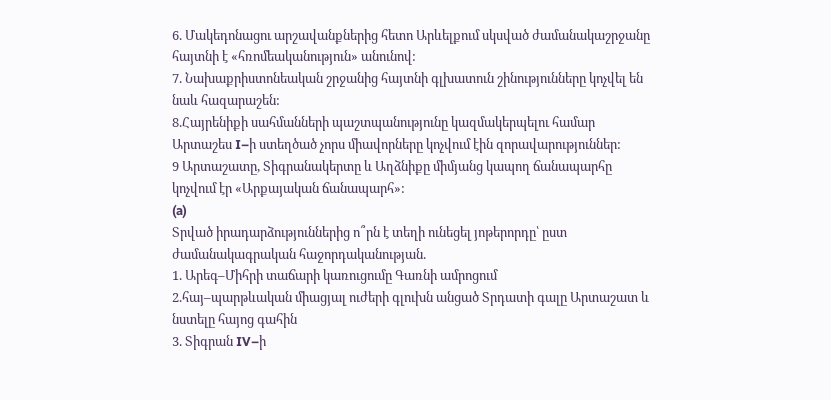6. Մակեդոնացու արշավանքներից հետո Արևելքում սկսված ժամանակաշրջանը
հայտնի է «հռոմեականություն» անունով:
7. Նախաքրիստոնեական շրջանից հայտնի գլխատուն շինությունները կոչվել են
նաև հազարաշեն:
8.Հայրենիքի սահմանների պաշտպանությունը կազմակերպելու համար
Արտաշես I–ի ստեղծած չորս միավորները կոչվում էին զորավարություններ:
9 Արտաշատը, Տիգրանակերտը և Աղձնիքը միմյանց կապող ճանապարհը
կոչվում էր «Արքայական ճանապարհ»:
(a)
Տրված իրադարձություններից ո՞րն է տեղի ունեցել յոթերորդը՝ ըստ
ժամանակագրական հաջորդականության.
1. Արեգ–Միհրի տաճարի կառուցումը Գառնի ամրոցում
2.հայ–պարթևական միացյալ ուժերի գլուխն անցած Տրդատի գալը Արտաշատ և
նստելը հայոց գահին
3. Տիգրան IV–ի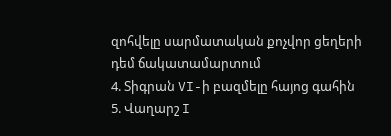զոհվելը սարմատական քոչվոր ցեղերի դեմ ճակատամարտում
4. Տիգրան VI-ի բազմելը հայոց գահին
5. Վաղարշ I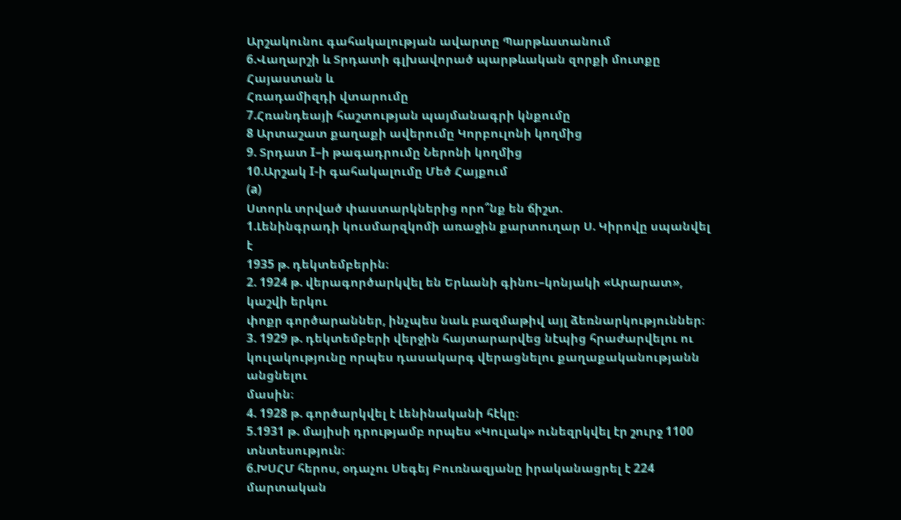Արշակունու գահակալության ավարտը Պարթևստանում
6.Վաղարշի և Տրդատի գլխավորած պարթևական զորքի մուտքը Հայաստան և
Հռադամիզդի վտարումը
7.Հռանդեայի հաշտության պայմանագրի կնքումը
8 Արտաշատ քաղաքի ավերումը Կորբուլոնի կողմից
9. Տրդատ I–ի թագադրումը Ներոնի կողմից
10.Արշակ I-ի գահակալումը Մեծ Հայքում
(a)
Ստորև տրված փաստարկներից որո՞նք են ճիշտ.
1.Լենինգրադի կուսմարզկոմի առաջին քարտուղար Ս. Կիրովը սպանվել է
1935 թ. դեկտեմբերին։
2. 1924 թ. վերագործարկվել են Երևանի գինու–կոնյակի «Արարատ», կաշվի երկու
փոքր գործարաններ, ինչպես նաև բազմաթիվ այլ ձեռնարկություններ։
3. 1929 թ. դեկտեմբերի վերջին հայտարարվեց նէպից հրաժարվելու ու
կուլակությունը որպես դասակարգ վերացնելու քաղաքականությանն անցնելու
մասին։
4. 1928 թ. գործարկվել է Լենինականի հէկը։
5.1931 թ. մայիսի դրությամբ որպես «Կուլակ» ունեզրկվել էր շուրջ 1100
տնտեսություն։
6.ԽՍՀՄ հերոս, օդաչու Սեգեյ Բուռնազյանը իրականացրել է 224 մարտական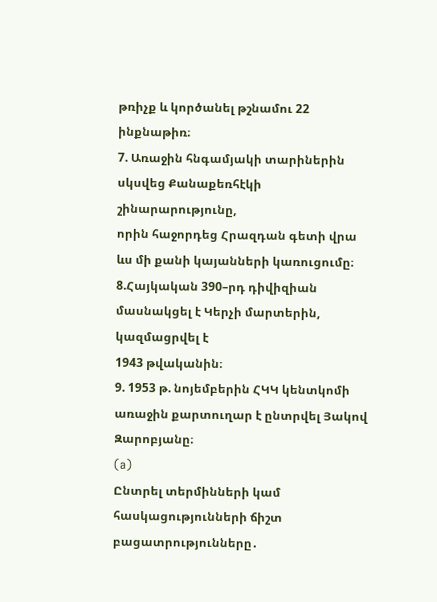թռիչք և կործանել թշնամու 22 ինքնաթիռ։
7. Առաջին հնգամյակի տարիներին սկսվեց Քանաքեռհէկի շինարարությունը,
որին հաջորդեց Հրազդան գետի վրա ևս մի քանի կայանների կառուցումը։
8.Հայկական 390–րդ դիվիզիան մասնակցել է Կերչի մարտերին, կազմացրվել է
1943 թվականին։
9. 1953 թ. նոյեմբերին ՀԿԿ կենտկոմի առաջին քարտուղար է ընտրվել Յակով Զարոբյանը։
(a)
Ընտրել տերմինների կամ հասկացությունների ճիշտ բացատրությունները․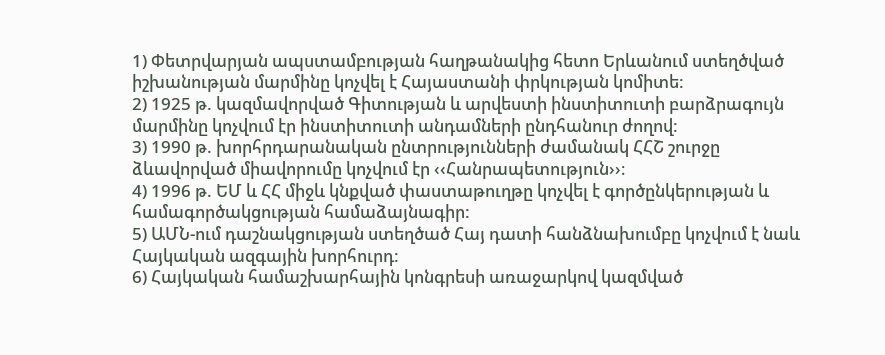1) Փետրվարյան ապստամբության հաղթանակից հետո Երևանում ստեղծված
իշխանության մարմինը կոչվել է Հայաստանի փրկության կոմիտե:
2) 1925 թ. կազմավորված Գիտության և արվեստի ինստիտուտի բարձրագույն
մարմինը կոչվում էր ինստիտուտի անդամների ընդհանուր ժողով:
3) 1990 թ. խորհրդարանական ընտրությունների ժամանակ ՀՀՇ շուրջը
ձևավորված միավորումը կոչվում էր ‹‹Հանրապետություն››։
4) 1996 թ. ԵՄ և ՀՀ միջև կնքված փաստաթուղթը կոչվել է գործընկերության և
համագործակցության համաձայնագիր:
5) ԱՄՆ-ում դաշնակցության ստեղծած Հայ դատի հանձնախումբը կոչվում է նաև
Հայկական ազգային խորհուրդ:
6) Հայկական համաշխարհային կոնգրեսի առաջարկով կազմված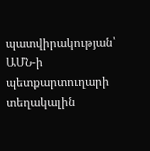պատվիրակության՝ ԱՄՆ-ի պետքարտուղարի տեղակալին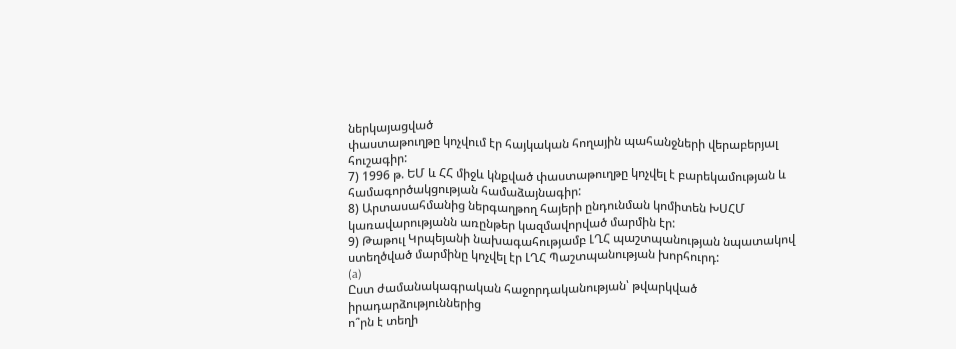ներկայացված
փաստաթուղթը կոչվում էր հայկական հողային պահանջների վերաբերյալ
հուշագիր:
7) 1996 թ. ԵՄ և ՀՀ միջև կնքված փաստաթուղթը կոչվել է բարեկամության և
համագործակցության համաձայնագիր:
8) Արտասահմանից ներգաղթող հայերի ընդունման կոմիտեն ԽՍՀՄ
կառավարությանն առընթեր կազմավորված մարմին էր:
9) Թաթուլ Կրպեյանի նախագահությամբ ԼՂՀ պաշտպանության նպատակով
ստեղծված մարմինը կոչվել էր ԼՂՀ Պաշտպանության խորհուրդ:
(a)
Ըստ ժամանակագրական հաջորդականության՝ թվարկված իրադարձություններից
ո՞րն է տեղի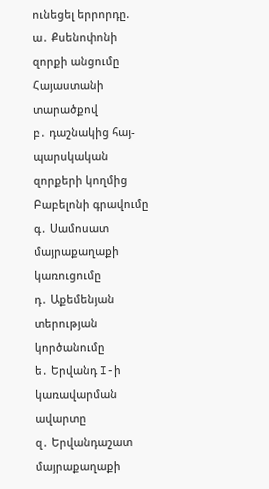ունեցել երրորդը.
ա․ Քսենոփոնի զորքի անցումը Հայաստանի տարածքով
բ․ դաշնակից հայ-պարսկական զորքերի կողմից Բաբելոնի գրավումը
գ․ Սամոսատ մայրաքաղաքի կառուցումը
դ․ Աքեմենյան տերության կործանումը
ե․ Երվանդ I-ի կառավարման ավարտը
զ․ Երվանդաշատ մայրաքաղաքի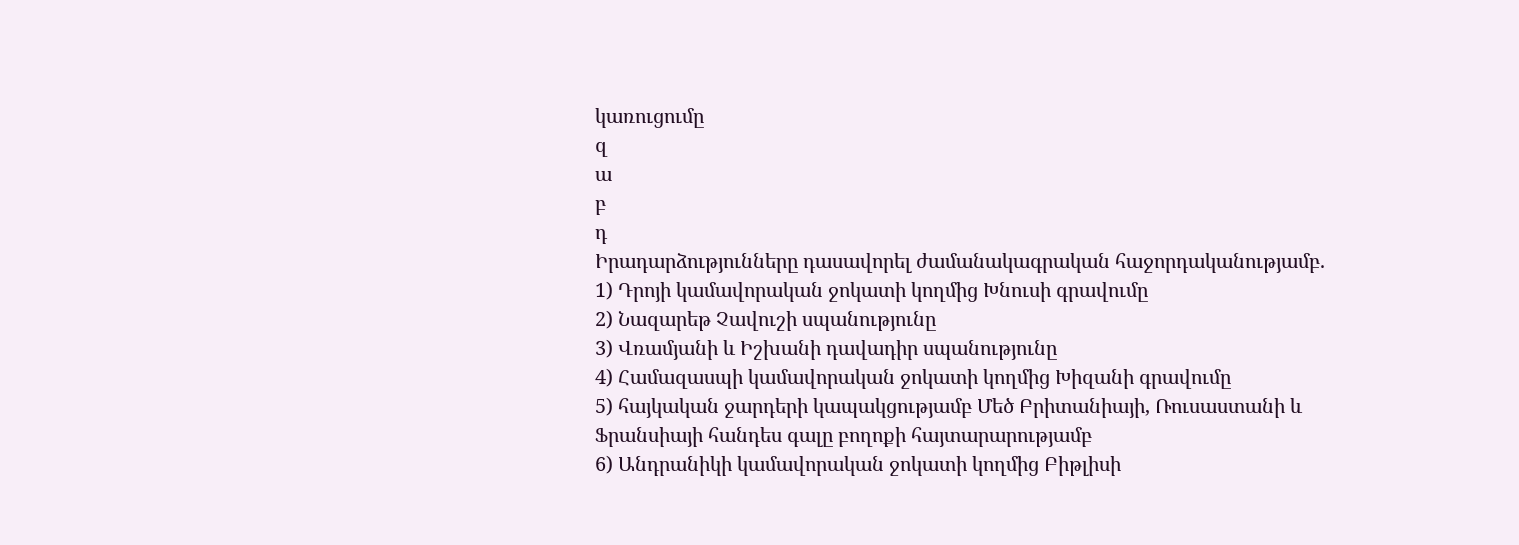կառուցումը
զ
ա
բ
դ
Իրադարձությունները դասավորել ժամանակագրական հաջորդականությամբ.
1) Դրոյի կամավորական ջոկատի կողմից Խնուսի գրավումը
2) Նազարեթ Չավուշի սպանությունը
3) Վռամյանի և Իշխանի դավադիր սպանությունը
4) Համազասպի կամավորական ջոկատի կողմից Խիզանի գրավումը
5) հայկական ջարդերի կապակցությամբ Մեծ Բրիտանիայի, Ռուսաստանի և
Ֆրանսիայի հանդես գալը բողոքի հայտարարությամբ
6) Անդրանիկի կամավորական ջոկատի կողմից Բիթլիսի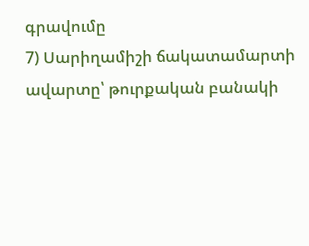գրավումը
7) Սարիղամիշի ճակատամարտի ավարտը՝ թուրքական բանակի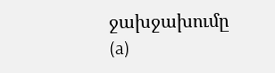ջախջախումը
(a)